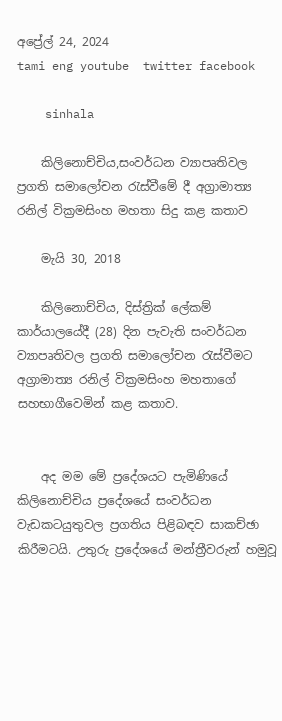අප්‍රේල් 24, 2024
tami eng youtube  twitter facebook

    sinhala

    කිලිනොච්චිය,සංවර්ධන ව්‍යාපෘතිවල ප්‍රගති සමාලෝචන රැස්වීමේ දී අග්‍රාමාත්‍ය රනිල් වික්‍රමසිංහ මහතා සිදු කළ කතාව

    මැයි 30, 2018

    කිලිනොච්චිය, දිස්ත්‍රික් ලේකම් කාර්යාලයේදී (28) දින පැවැති සංවර්ධන ව්‍යාපෘතිවල ප්‍රගති සමාලෝචන රැස්වීමට අග්‍රාමාත්‍ය රනිල් වික්‍රමසිංහ මහතාගේ සහභාගීවෙමින් කළ කතාව.


    අද මම මේ ප්‍රදේශයට පැමිණියේ කිලිනොච්චිය ප්‍රදේශයේ සංවර්ධන වැඩකටයුතුවල ප්‍රගතිය පිළිබඳව සාකච්ඡා කිරීමටයි. උතුරු ප්‍රදේශයේ මන්ත්‍රීවරුන් හමුවූ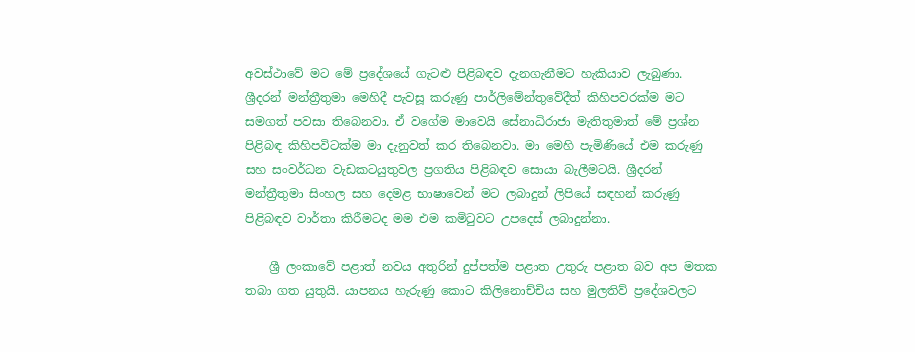අවස්ථාවේ මට මේ ප්‍රදේශයේ ගැටළු පිළිබඳව දැනගැනීමට හැකියාව ලැබුණා. ශ්‍රීදරන් මන්ත්‍රීතුමා මෙහිදී පැවසූ කරුණු පාර්ලිමේන්තුවේදීත් කිහිපවරක්ම මට සමගත් පවසා තිබෙනවා. ඒ වගේම මාවෙයි සේනාධිරාජා මැතිතුමාත් මේ ප්‍රශ්න පිළිබඳ කිහිපවිටක්ම මා දැනුවත් කර තිබෙනවා. මා මෙහි පැමිණියේ එම කරුණු සහ සංවර්ධන වැඩකටයුතුවල ප්‍රගතිය පිළිබඳව සොයා බැලීමටයි. ශ්‍රීදරන් මන්ත්‍රීතුමා සිංහල සහ දෙමළ භාෂාවෙන් මට ලබාදුන් ලිපියේ සඳහන් කරුණු පිළිබඳව වාර්තා කිරීමටද මම එම කමිටුවට උපදෙස් ලබාදුන්නා.

    ශ්‍රී ලංකාවේ පළාත් නවය අතුරින් දුප්පත්ම පළාත උතුරු පළාත බව අප මතක තබා ගත යුතුයි. යාපනය හැරුණු කොට කිලිනොච්චිය සහ මුලතිව් ප්‍රදේශවලට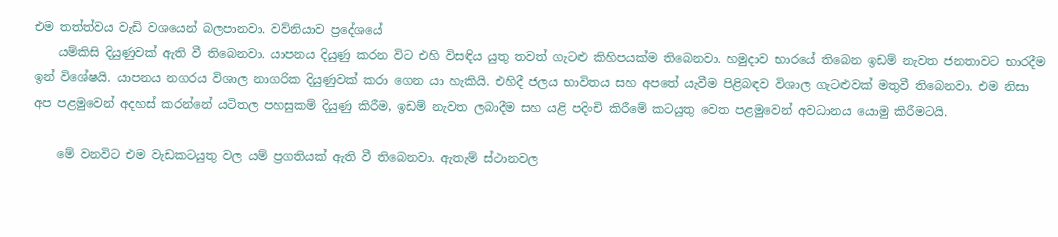එම තත්ත්වය වැඩි වශයෙන් බලපානවා. වව්නියාව ප්‍රදේශයේ
    යම්කිසි දියුණුවක් ඇති වී තිබෙනවා. යාපනය දියුණු කරන විට එහි විසඳිය යුතු තවත් ගැටළු කිහිපයක්ම තිබෙනවා. හමුදාව භාරයේ තිබෙන ඉඩම් නැවත ජනතාවට භාරදීම ඉන් විශේෂයි. යාපනය නගරය විශාල නාගරික දියුණුවක් කරා ගෙන යා හැකියි. එහිදී ජලය භාවිතය සහ අපතේ යැවීම පිළිබඳව විශාල ගැටළුවක් මතුවී තිබෙනවා. එම නිසා අප පළමුවෙන් අදහස් කරන්නේ යටිතල පහසුකම් දියුණු කිරීම, ඉඩම් නැවත ලබාදීම සහ යළි පදිංචි කිරීමේ කටයුතු වෙත පළමුවෙන් අවධානය යොමු කිරීමටයි.

    මේ වනවිට එම වැඩකටයුතු වල යම් ප්‍රගතියක් ඇති වී තිබෙනවා. ඇතැම් ස්ථානවල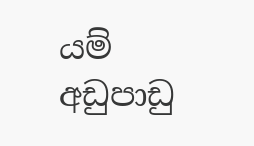යම් අඩුපාඩු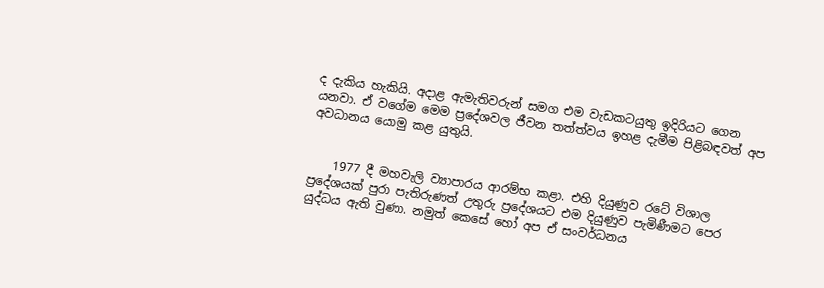ද දැකිය හැකියි. අදාළ ඇමැතිවරුන් සමග එම වැඩකටයුතු ඉදිරියට ගෙන යනවා. ඒ වගේම මෙම ප්‍රදේශවල ජීවන තත්ත්වය ඉහළ දැමීම පිළිබඳවත් අප අවධානය යොමු කළ යුතුයි.


    1977 දී මහවැලි ව්‍යාපාරය ආරම්භ කළා. එහි දියුණුව රටේ විශාල ප්‍රදේශයක් පුරා පැතිරුණත් උතුරු ප්‍රදේශයට එම දියුණුව පැමිණීමට පෙර යුද්ධය ඇති වුණා. නමුත් කෙසේ හෝ අප ඒ සංවර්ධනය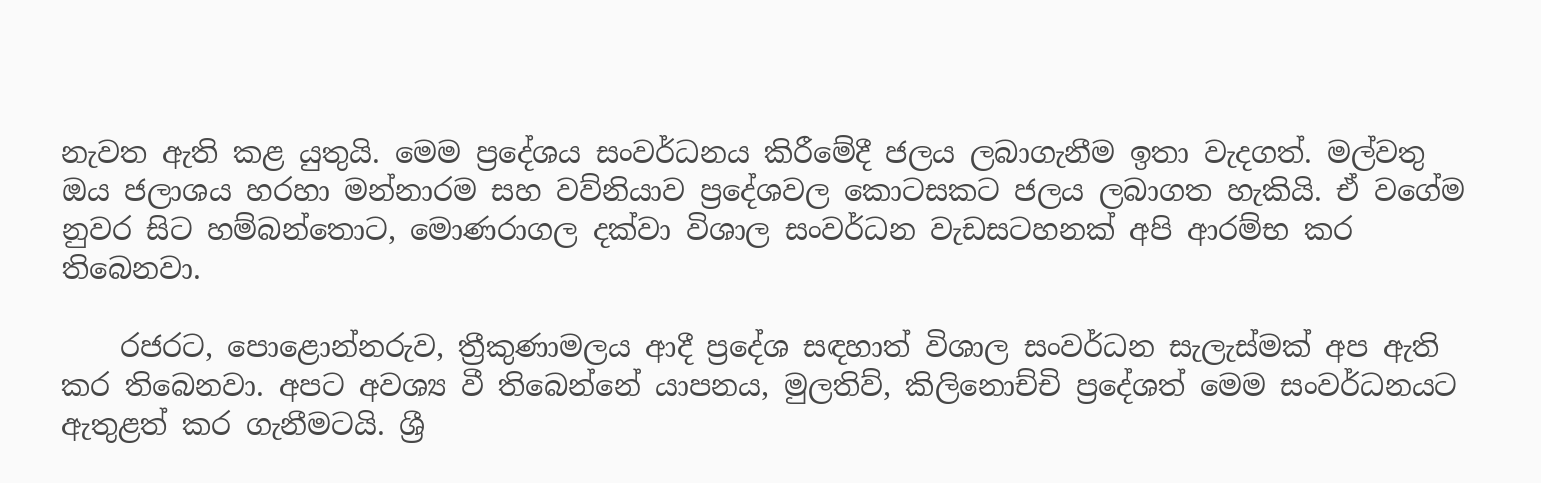නැවත ඇති කළ යුතුයි. මෙම ප්‍රදේශය සංවර්ධනය කිරීමේදී ජලය ලබාගැනීම ඉතා වැදගත්. මල්වතු ඔය ජලාශය හරහා මන්නාරම සහ වව්නියාව ප්‍රදේශවල කොටසකට ජලය ලබාගත හැකියි. ඒ වගේම නුවර සිට හම්බන්තොට, මොණරාගල දක්වා විශාල සංවර්ධන වැඩසටහනක් අපි ආරම්භ කර තිබෙනවා.

    රජරට, පොළොන්නරුව, ත්‍රීකුණාමලය ආදී ප්‍රදේශ සඳහාත් විශාල සංවර්ධන සැලැස්මක් අප ඇති කර තිබෙනවා. අපට අවශ්‍ය වී තිබෙන්නේ යාපනය, මුලතිව්, කිලිනොච්චි ප්‍රදේශත් මෙම සංවර්ධනයට ඇතුළත් කර ගැනීමටයි. ශ්‍රී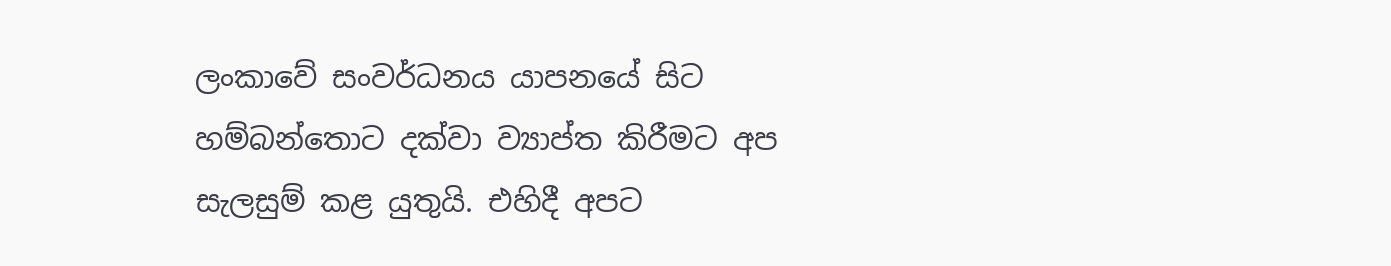ලංකාවේ සංවර්ධනය යාපනයේ සිට හම්බන්තොට දක්වා ව්‍යාප්ත කිරීමට අප සැලසුම් කළ යුතුයි. එහිදී අපට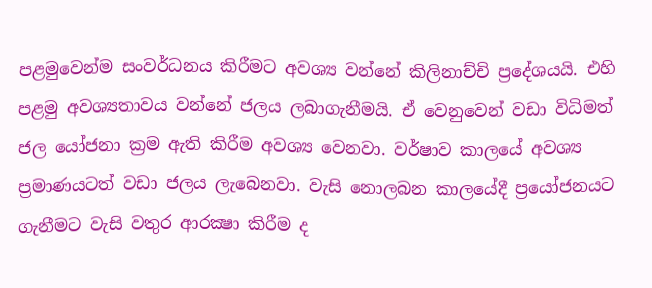පළමුවෙන්ම සංවර්ධනය කිරීමට අවශ්‍ය වන්නේ කිලිනාච්චි ප්‍රදේශයයි. එහි පළමු අවශ්‍යතාවය වන්නේ ජලය ලබාගැනීමයි. ඒ වෙනුවෙන් වඩා විධිමත් ජල යෝජනා ක්‍රම ඇති කිරීම අවශ්‍ය වෙනවා. වර්ෂාව කාලයේ අවශ්‍ය ප්‍රමාණයටත් වඩා ජලය ලැබෙනවා. වැසි නොලබන කාලයේදී ප්‍රයෝජනයට ගැනීමට වැසි වතුර ආරක්‍ෂා කිරීම ද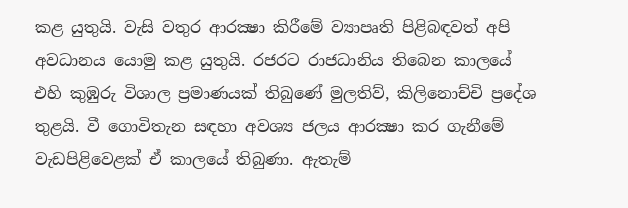කළ යුතුයි. වැසි වතුර ආරක්‍ෂා කිරීමේ ව්‍යාපෘති පිළිබඳවත් අපි අවධානය යොමු කළ යුතුයි. රජරට රාජධානිය තිබෙන කාලයේ එහි කුඹුරු විශාල ප්‍රමාණයක් තිබුණේ මුලතිව්, කිලිනොච්චි ප්‍රදේශ තුළයි. වී ගොවිතැන සඳහා අවශ්‍ය ජලය ආරක්‍ෂා කර ගැනීමේ වැඩපිළිවෙළක් ඒ කාලයේ තිබුණා. ඇතැම්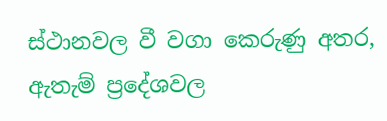ස්ථානවල වී වගා කෙරුණු අතර, ඇතැම් ප්‍රදේශවල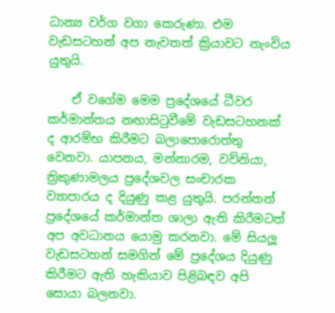ධාන්‍ය වර්ග වගා කෙරුණා. එම වැඩසටහන් අප නැවතත් ක්‍රියාවට නැංවිය යුතුයි.

    ඒ වගේම මෙම ප්‍රදේශයේ ධීවර කර්මාන්තය නඟාසිටුවීමේ වැඩසටහනක් ද ආරම්භ කිරීමට බලාපොරොත්තු වෙනවා. යාපනය, මන්නාරම, වව්නියා, ත්‍රිකුණාමලය ප්‍රදේශවල සංචාරක ව්‍යාපාරය ද දියුණු කළ යුතුයි. පරන්තන් ප්‍රදේශයේ කර්මාන්ත ශාලා ඇති කිරීමටත් අප අවධානය යොමු කරනවා. මේ සියලූ වැඩසටහන් සමගින් මේ ප්‍රදේශය දියුණු කිරීමට ඇති හැකියාව පිළිබඳව අපි සොයා බලනවා.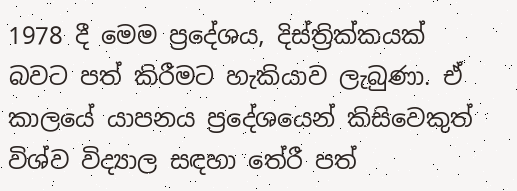1978 දී මෙම ප්‍රදේශය, දිස්ත්‍රික්කයක් බවට පත් කිරීමට හැකියාව ලැබුණා. ඒ කාලයේ යාපනය ප්‍රදේශයෙන් කිසිවෙකුත් විශ්ව විද්‍යාල සඳහා තේරී පත්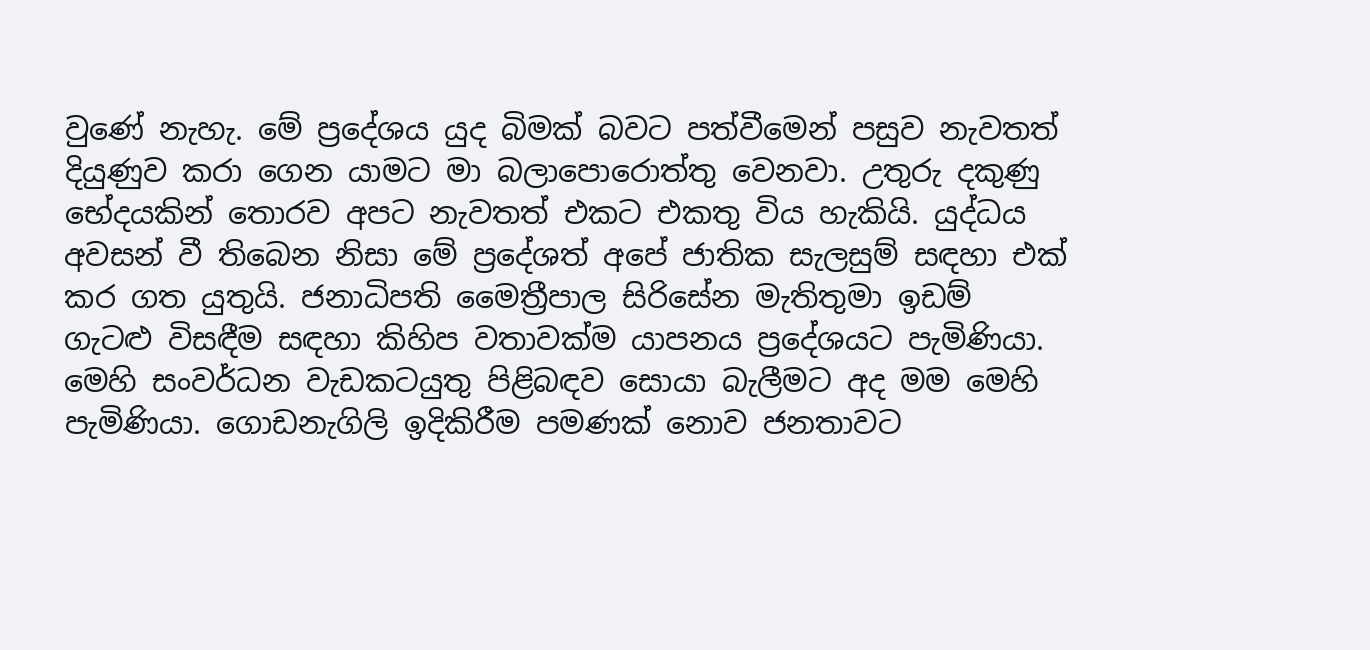වුණේ නැහැ. මේ ප්‍රදේශය යුද බිමක් බවට පත්වීමෙන් පසුව නැවතත් දියුණුව කරා ගෙන යාමට මා බලාපොරොත්තු වෙනවා. උතුරු දකුණු භේදයකින් තොරව අපට නැවතත් එකට එකතු විය හැකියි. යුද්ධය අවසන් වී තිබෙන නිසා මේ ප්‍රදේශත් අපේ ජාතික සැලසුම් සඳහා එක් කර ගත යුතුයි. ජනාධිපති මෛත්‍රීපාල සිරිසේන මැතිතුමා ඉඩම් ගැටළු විසඳීම සඳහා කිහිප වතාවක්ම යාපනය ප්‍රදේශයට පැමිණියා. මෙහි සංවර්ධන වැඩකටයුතු පිළිබඳව සොයා බැලීමට අද මම මෙහි පැමිණියා. ගොඩනැගිලි ඉදිකිරීම පමණක් නොව ජනතාවට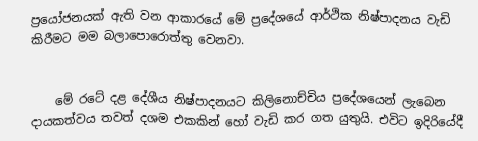ප්‍රයෝජනයක් ඇති වන ආකාරයේ මේ ප්‍රදේශයේ ආර්ථික නිෂ්පාදනය වැඩි කිරීමට මම බලාපොරොත්තු වෙනවා.


    මේ රටේ දළ දේශීය නිෂ්පාදනයට කිලිනොච්චිය ප්‍රදේශයෙන් ලැබෙන දායකත්වය තවත් දශම එකකින් හෝ වැඩි කර ගත යුතුයි. එවිට ඉදිරියේදී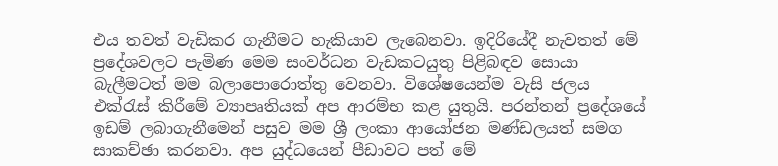එය තවත් වැඩිකර ගැනීමට හැකියාව ලැබෙනවා. ඉදිරියේදී නැවතත් මේ ප්‍රදේශවලට පැමිණ මෙම සංවර්ධන වැඩකටයුතු පිළිබඳව සොයා බැලීමටත් මම බලාපොරොත්තු වෙනවා. විශේෂයෙන්ම වැසි ජලය එක්රැස් කිරීමේ ව්‍යාපෘතියක් අප ආරම්භ කළ යුතුයි. පරන්තන් ප්‍රදේශයේ ඉඩම් ලබාගැනීමෙන් පසුව මම ශ්‍රී ලංකා ආයෝජන මණ්ඩලයත් සමග සාකච්ඡා කරනවා. අප යුද්ධයෙන් පීඩාවට පත් මේ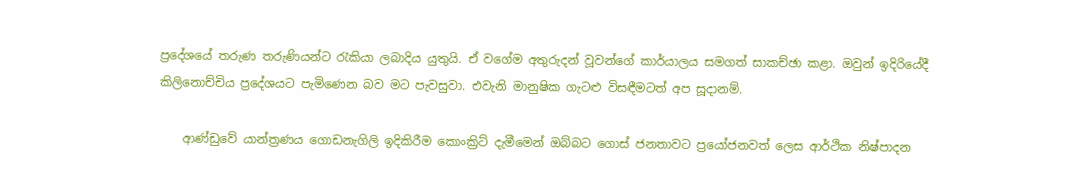ප්‍රදේශයේ තරුණ තරුණියන්ට රැකියා ලබාදිය යුතුයි. ඒ වගේම අතුරුදන් වූවන්ගේ කාර්යාලය සමගත් සාකච්ඡා කළා. ඔවුන් ඉදිරියේදී කිලිනොච්චිය ප්‍රදේශයට පැමිණෙන බව මට පැවසුවා. එවැනි මානුෂික ගැටළු විසඳීමටත් අප සූදානම්.

    ආණ්ඩුවේ යාන්ත්‍රණය ගොඩනැගිලි ඉදිකිරීම කොංක්‍රිට් දැමීමෙන් ඔබ්බට ගොස් ජනතාවට ප්‍රයෝජනවත් ලෙස ආර්ථික නිෂ්පාදන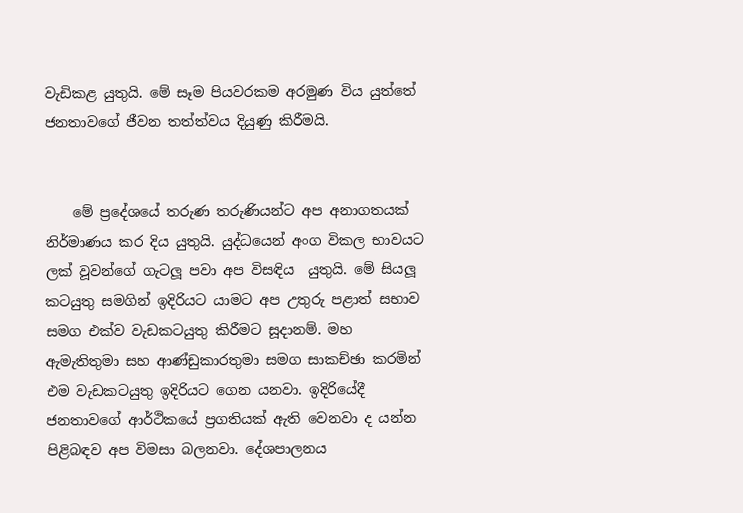වැඩිකළ යුතුයි. මේ සෑම පියවරකම අරමුණ විය යුත්තේ ජනතාවගේ ජීවන තත්ත්වය දියුණු කිරීමයි.


    මේ ප්‍රදේශයේ තරුණ තරුණියන්ට අප අනාගතයක් නිර්මාණය කර දිය යුතුයි. යුද්ධයෙන් අංග විකල භාවයට ලක් වූවන්ගේ ගැටලූ පවා අප විසඳිය  යුතුයි. මේ සියලූ කටයුතු සමගින් ඉදිරියට යාමට අප උතුරු පළාත් සභාව සමග එක්ව වැඩකටයුතු කිරීමට සූදානම්. මහ ඇමැතිතුමා සහ ආණ්ඩුකාරතුමා සමග සාකච්ඡා කරමින් එම වැඩකටයුතු ඉදිරියට ගෙන යනවා. ඉදිරියේදී ජනතාවගේ ආර්ථිකයේ ප්‍රගතියක් ඇති වෙනවා ද යන්න පිළිබඳව අප විමසා බලනවා. දේශපාලනය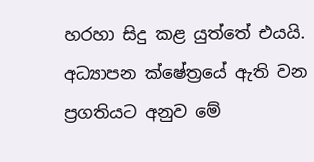හරහා සිදු කළ යුත්තේ එයයි. අධ්‍යාපන ක්ෂේත්‍රයේ ඇති වන ප්‍රගතියට අනුව මේ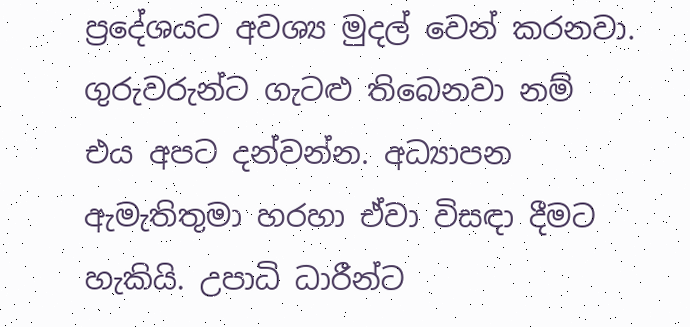ප්‍රදේශයට අවශ්‍ය මුදල් වෙන් කරනවා. ගුරුවරුන්ට ගැටළු තිබෙනවා නම් එය අපට දන්වන්න. අධ්‍යාපන ඇමැතිතුමා හරහා ඒවා විසඳා දීමට හැකියි. උපාධි ධාරීන්ට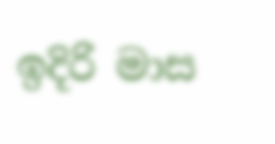ඉදිරි මාස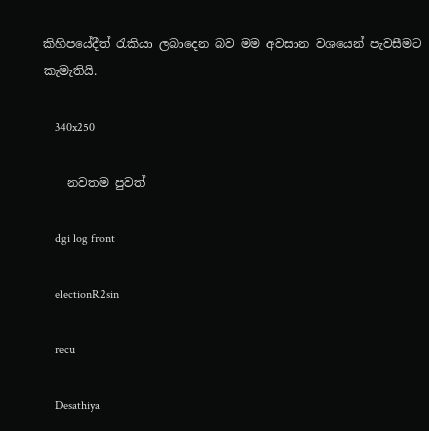කිහිපයේදීත් රැකියා ලබාදෙන බව මම අවසාන වශයෙන් පැවසීමට කැමැතියි.

    340x250

    නවතම පුවත්

    dgi log front

    electionR2sin

    recu

    Desathiya